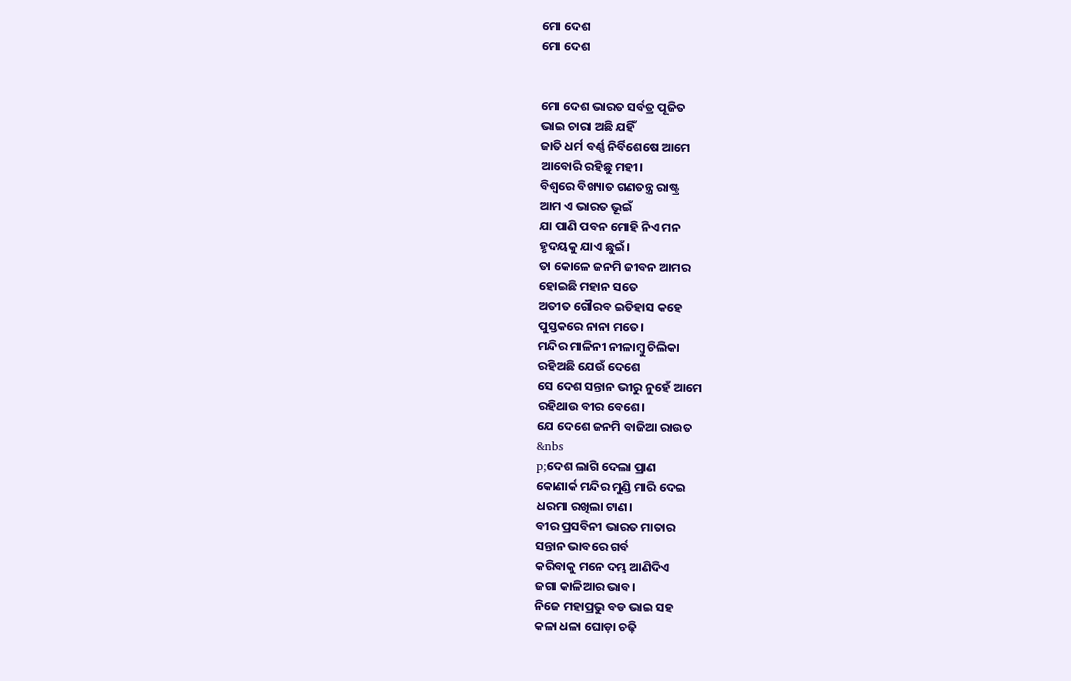ମୋ ଦେଶ
ମୋ ଦେଶ


ମୋ ଦେଶ ଭାରତ ସର୍ବତ୍ର ପୂଜିତ
ଭାଇ ଚାରା ଅଛି ଯହିଁ
ଜାତି ଧର୍ମ ବର୍ଣ୍ଣ ନିର୍ବିଶେଷେ ଆମେ
ଆବୋରି ରହିଛୁ ମହୀ।
ବିଶ୍ବରେ ବିଖ୍ୟାତ ଗଣତନ୍ତ୍ର ରାଷ୍ଟ୍ର
ଆମ ଏ ଭାରତ ଭୂଇଁ
ଯା ପାଣି ପବନ ମୋହି ନିଏ ମନ
ହୃଦୟକୁ ଯାଏ ଛୁଇଁ।
ତା କୋଳେ ଜନମି ଜୀବନ ଆମର
ହୋଇଛି ମହାନ ସତେ
ଅତୀତ ଗୌରବ ଇତିହାସ କହେ
ପୁସ୍ତକରେ ନାନା ମତେ।
ମନ୍ଦିର ମାଳିନୀ ନୀଳାମ୍ବୁ ଚିଲିକା
ରହିଅଛି ଯେଉଁ ଦେଶେ
ସେ ଦେଶ ସନ୍ତାନ ଭୀରୁ ନୁହେଁ ଆମେ
ରହିଥାଉ ବୀର ବେଶେ।
ଯେ ଦେଶେ ଜନମି ବାଜିଆ ରାଉତ
&nbs
p;ଦେଶ ଲାଗି ଦେଲା ପ୍ରାଣ
କୋଣାର୍କ ମନ୍ଦିର ମୁଣ୍ଡି ମାରି ଦେଇ
ଧରମା ରଖିଲା ଟାଣ।
ବୀର ପ୍ରସବିନୀ ଭାରତ ମାତାର
ସନ୍ତାନ ଭାବରେ ଗର୍ବ
କରିବାକୁ ମନେ ଦମ୍ଭ ଆଣିଦିଏ
ଜଗା କାଳିଆର ଭାବ।
ନିଜେ ମହାପ୍ରଭୁ ବଡ ଭାଇ ସହ
କଳା ଧଳା ଘୋଡ଼ା ଚଢ଼ି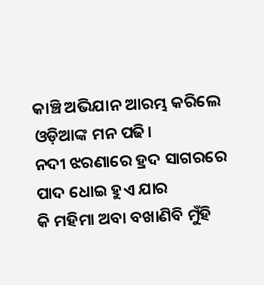କାଞ୍ଚି ଅଭିଯାନ ଆରମ୍ଭ କରିଲେ
ଓଡ଼ିଆଙ୍କ ମନ ପଢି।
ନଦୀ ଝରଣାରେ ହ୍ରଦ ସାଗରରେ
ପାଦ ଧୋଇ ହୁଏ ଯାର
କି ମହିମା ଅବା ବଖାଣିବି ମୁଁହି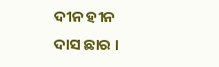ଦୀନ ହୀନ ଦାସ ଛାର ।